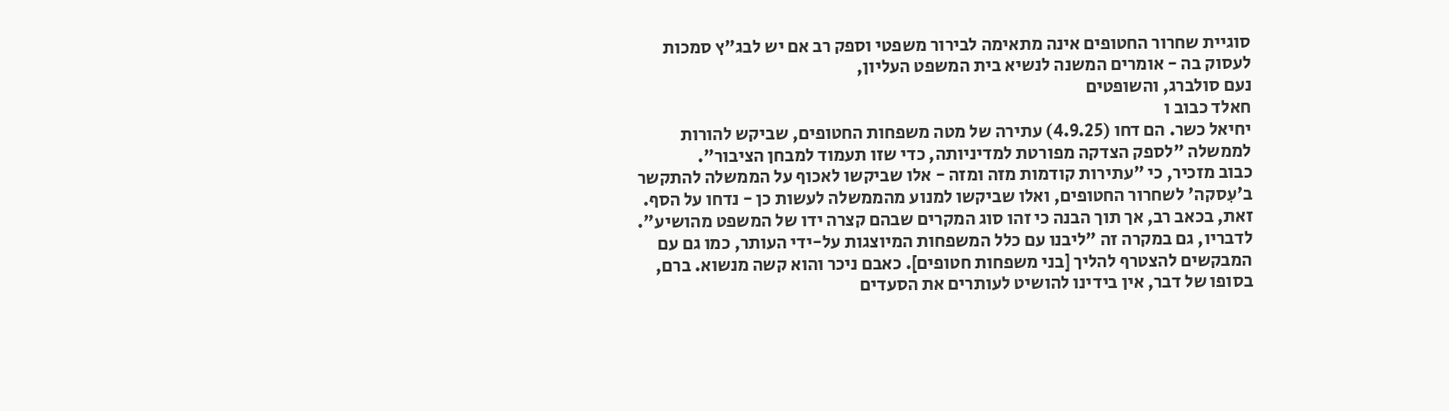סוגיית שחרור החטופים אינה מתאימה לבירור משפטי וספק רב אם יש לבג"ץ סמכות לעסוק בה - אומרים המשנה לנשיא בית המשפט העליון,
נעם סולברג, והשופטים
חאלד כבוב ו
יחיאל כשר. הם דחו (4.9.25) עתירה של מטה משפחות החטופים, שביקש להורות לממשלה "לספק הצדקה מפורטת למדיניותה, כדי שזו תעמוד למבחן הציבור".
כבוב מזכיר, כי "עתירות קודמות מזה ומזה - אלו שביקשו לאכוף על הממשלה להתקשר ב'עִסקה' לשחרור החטופים, ואלו שביקשו למנוע מהממשלה לעשות כן - נדחו על הסף. זאת, בכאב רב, אך תוך הבנה כי זהו סוג המקרים שבהם קצרה ידו של המשפט מהושיע". לדבריו, גם במקרה זה "ליבנו עם כלל המשפחות המיוצגות על-ידי העותר, כמו גם עם המבקשים להצטרף להליך [בני משפחות חטופים]. כאבם ניכר והוא קשה מנשוא. ברם, בסופו של דבר, אין בידינו להושיט לעותרים את הסעדים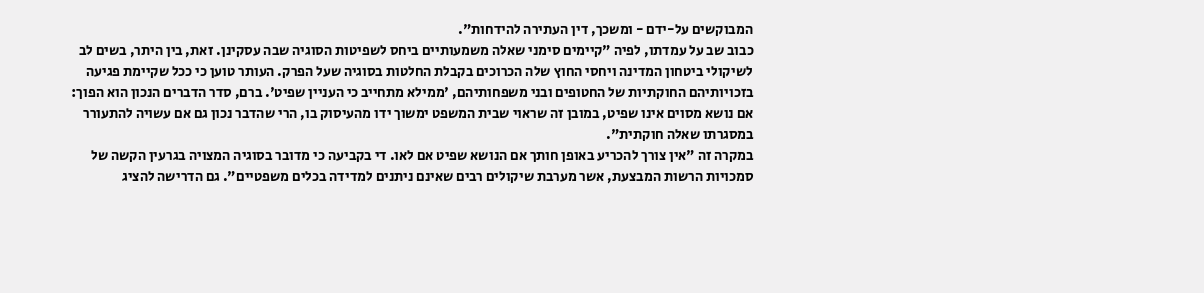המבוקשים על-ידם - ומשכך, דין העתירה להידחות".
כבוב שב על עמדתו, לפיה "קיימים סימני שאלה משמעותיים ביחס לשפיטות הסוגיה שבה עסקינן. זאת, בין היתר, בשים לב לשיקולי ביטחון המדינה ויחסי החוץ שלה הכרוכים בקבלת החלטות בסוגיה שעל הפרק. העותר טוען כי ככל שקיימת פגיעה בזכויותיהם החוקתיות של החטופים ובני משפחותיהם, 'ממילא מתחייב כי העניין שפיט'. ברם, סדר הדברים הנכון הוא הפוך: אם נושא מסוים אינו שפיט, במובן זה שראוי שבית המשפט ימשוך ידו מהעיסוק בו, הרי שהדבר נכון גם אם עשויה להתעורר במסגרתו שאלה חוקתית".
במקרה זה "אין צורך להכריע באופן חותך אם הנושא שפיט אם לאו. די בקביעה כי מדובר בסוגיה המצויה בגרעין הקשה של סמכויות הרשות המבצעת, אשר מערבת שיקולים רבים שאינם ניתנים למדידה בכלים משפטיים". גם הדרישה להציג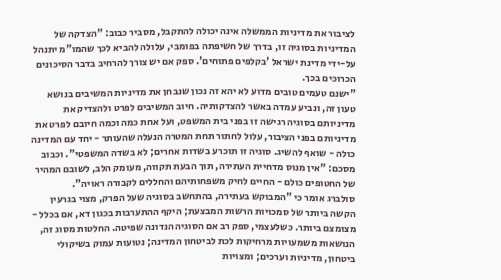לציבור את מדיניות הממשלה אינה יכולה להתקבל, מסביר כבוב: "הצדקה של המדיניות בסוגיה זו, בדרך של חשיפתה בפומבי, עלולה להביא לכך שהמו"מ יתנהל על-ידי מדינת ישראל 'בקלפים פתוחים'. ספק אם יש צורך להרחיב בדבר הסיכונים הכרוכים בכך.
"ישנם טעמים טובים מדוע לא יהא זה נכון שנבחן את מדיניות המשיבים בנושא טעון זה, ונביע עמדה באשר להצדקותיה. חיוב המשיבים לפרט ולהצדיק את מדיניותם בסוגיה רגישה זו בפני בית המשפט, ועל אחת כמה וכמה חיובם לפרט את מדיניותם בפני הציבור, עלול לחתור תחת המטרה הנעלה שהעותר - יחד עם המדינה כולה - שואף להשיג. סוגיה זו תוכרע בשדות אחרים; לא בשדה המשפטי". וכבוב מסכם: "אין מנוס מדחיית העתירה, תוך הבעת תקווה, מעומק הלב, לשובם המהיר של החטופים כולם - החיים לחיק משפחותיהם והחללים לקבורה ראויה".
סולברג אומר כי "המבוקש בעתירה, בהתחשב בסוגיה שעל הפרק, מצוי בגרעין הקשה ביותר של סמכויות הרשות המבצעת; היקף ההתערבות בכגון דא, אם בכלל - מצומצם ביותר. כשלעצמי, ספק רב אם הסוגיה הנדונה שפיטה. החלטות מסוג זה, הנושאות משמעויות מרחיקות לכת לביטחון המדינה; נטועות עמוק בשיקולי ביטחון, מדיניות וערכים; ומצויות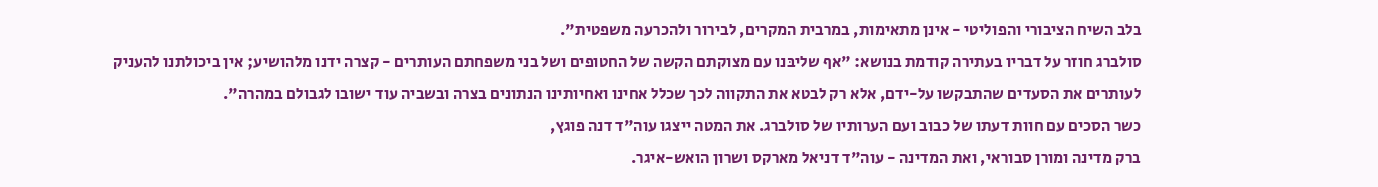בלב השיח הציבורי והפוליטי - אינן מתאימות, במרבית המקרים, לבירור ולהכרעה משפטית".
סולברג חוזר על דבריו בעתירה קודמת בנושא: "אף שליבּנו עם מצוקתם הקשה של החטופים ושל בני משפחתם העותרים - קצרה ידנו מלהושיע; אין ביכולתנו להעניק לעותרים את הסעדים שהתבקשו על-ידם, אלא רק לבטא את התקווה לכך שכלל אחינו ואחיותינו הנתונים בצרה ובשביה עוד ישובו לגבולם במהרה".
כשר הסכים עם חוות דעתו של כבוב ועם הערותיו של סולברג. את המטה ייצגו עוה"ד דנה פוגץ,
ברק מדינה ומורן סבוראי, ואת המדינה - עוה"ד דניאל מארקס ושרון הואש-איגר.